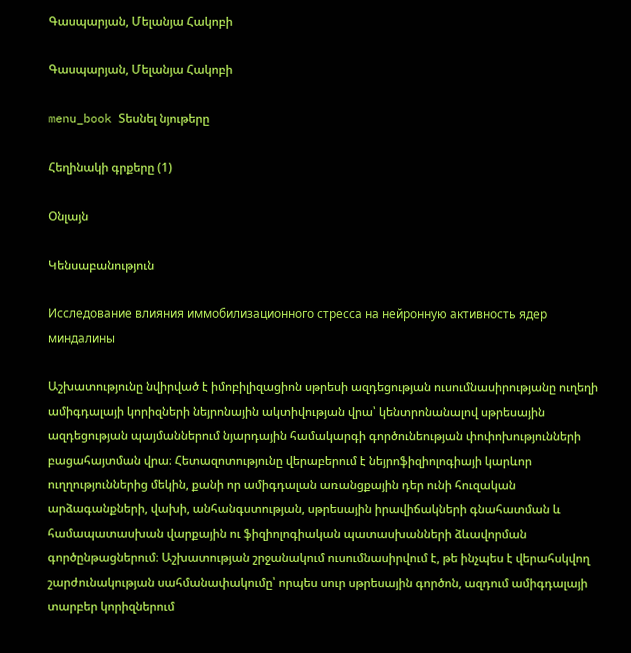Գասպարյան, Մելանյա Հակոբի

Գասպարյան, Մելանյա Հակոբի

menu_book Տեսնել նյութերը

Հեղինակի գրքերը (1)

Օնլայն

Կենսաբանություն

Исследование влияния иммобилизационного стресса на нейронную активность ядер миндалины

Աշխատությունը նվիրված է իմոբիլիզացիոն սթրեսի ազդեցության ուսումնասիրությանը ուղեղի ամիգդալայի կորիզների նեյրոնային ակտիվության վրա՝ կենտրոնանալով սթրեսային ազդեցության պայմաններում նյարդային համակարգի գործունեության փոփոխությունների բացահայտման վրա։ Հետազոտությունը վերաբերում է նեյրոֆիզիոլոգիայի կարևոր ուղղություններից մեկին, քանի որ ամիգդալան առանցքային դեր ունի հուզական արձագանքների, վախի, անհանգստության, սթրեսային իրավիճակների գնահատման և համապատասխան վարքային ու ֆիզիոլոգիական պատասխանների ձևավորման գործընթացներում։ Աշխատության շրջանակում ուսումնասիրվում է, թե ինչպես է վերահսկվող շարժունակության սահմանափակումը՝ որպես սուր սթրեսային գործոն, ազդում ամիգդալայի տարբեր կորիզներում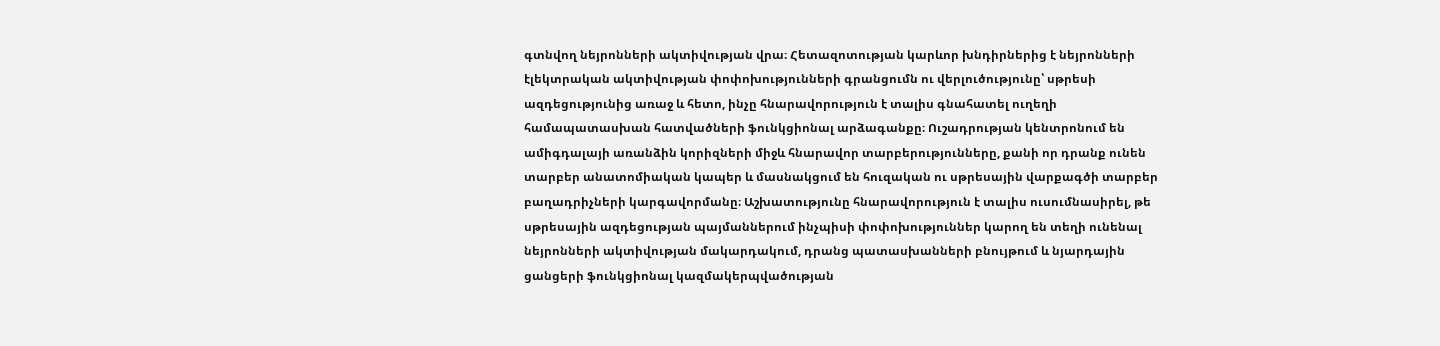գտնվող նեյրոնների ակտիվության վրա։ Հետազոտության կարևոր խնդիրներից է նեյրոնների էլեկտրական ակտիվության փոփոխությունների գրանցումն ու վերլուծությունը՝ սթրեսի ազդեցությունից առաջ և հետո, ինչը հնարավորություն է տալիս գնահատել ուղեղի համապատասխան հատվածների ֆունկցիոնալ արձագանքը։ Ուշադրության կենտրոնում են ամիգդալայի առանձին կորիզների միջև հնարավոր տարբերությունները, քանի որ դրանք ունեն տարբեր անատոմիական կապեր և մասնակցում են հուզական ու սթրեսային վարքագծի տարբեր բաղադրիչների կարգավորմանը։ Աշխատությունը հնարավորություն է տալիս ուսումնասիրել, թե սթրեսային ազդեցության պայմաններում ինչպիսի փոփոխություններ կարող են տեղի ունենալ նեյրոնների ակտիվության մակարդակում, դրանց պատասխանների բնույթում և նյարդային ցանցերի ֆունկցիոնալ կազմակերպվածության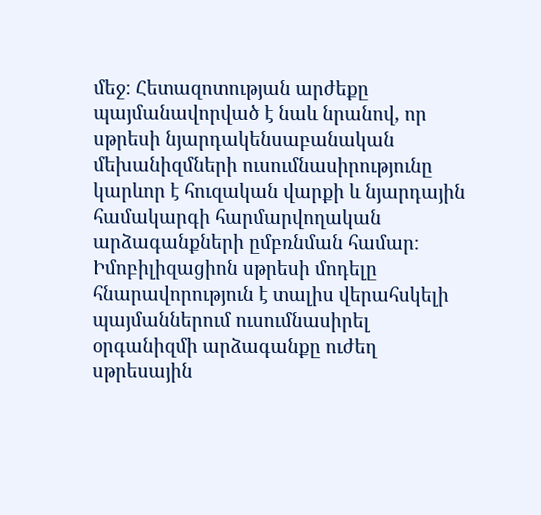մեջ։ Հետազոտության արժեքը պայմանավորված է նաև նրանով, որ սթրեսի նյարդակենսաբանական մեխանիզմների ուսումնասիրությունը կարևոր է հուզական վարքի և նյարդային համակարգի հարմարվողական արձագանքների ըմբռնման համար։ Իմոբիլիզացիոն սթրեսի մոդելը հնարավորություն է տալիս վերահսկելի պայմաններում ուսումնասիրել օրգանիզմի արձագանքը ուժեղ սթրեսային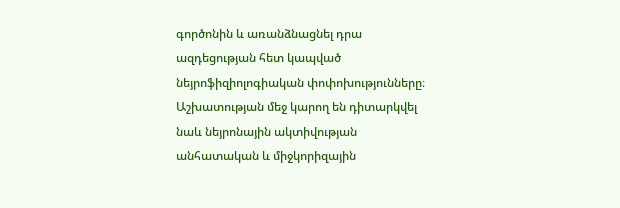գործոնին և առանձնացնել դրա ազդեցության հետ կապված նեյրոֆիզիոլոգիական փոփոխությունները։ Աշխատության մեջ կարող են դիտարկվել նաև նեյրոնային ակտիվության անհատական և միջկորիզային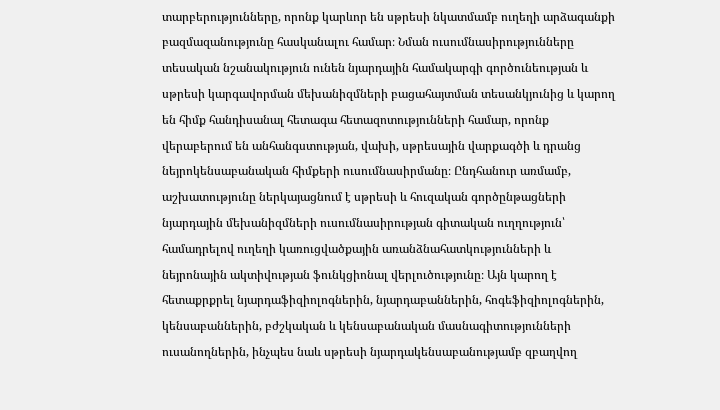տարբերությունները, որոնք կարևոր են սթրեսի նկատմամբ ուղեղի արձագանքի բազմազանությունը հասկանալու համար։ Նման ուսումնասիրությունները տեսական նշանակություն ունեն նյարդային համակարգի գործունեության և սթրեսի կարգավորման մեխանիզմների բացահայտման տեսանկյունից և կարող են հիմք հանդիսանալ հետագա հետազոտությունների համար, որոնք վերաբերում են անհանգստության, վախի, սթրեսային վարքագծի և դրանց նեյրոկենսաբանական հիմքերի ուսումնասիրմանը։ Ընդհանուր առմամբ, աշխատությունը ներկայացնում է սթրեսի և հուզական գործընթացների նյարդային մեխանիզմների ուսումնասիրության գիտական ուղղություն՝ համադրելով ուղեղի կառուցվածքային առանձնահատկությունների և նեյրոնային ակտիվության ֆունկցիոնալ վերլուծությունը։ Այն կարող է հետաքրքրել նյարդաֆիզիոլոգներին, նյարդաբաններին, հոգեֆիզիոլոգներին, կենսաբաններին, բժշկական և կենսաբանական մասնագիտությունների ուսանողներին, ինչպես նաև սթրեսի նյարդակենսաբանությամբ զբաղվող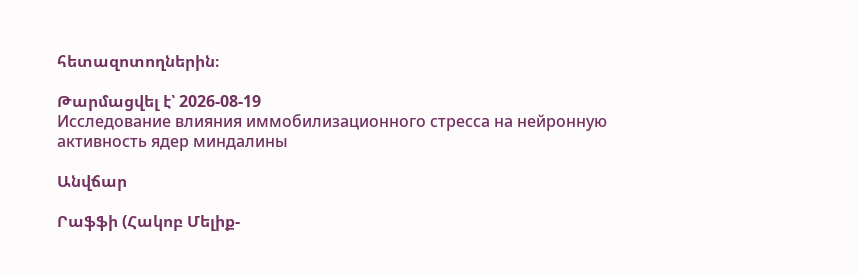հետազոտողներին։

Թարմացվել է՝ 2026-08-19
Исследование влияния иммобилизационного стресса на нейронную активность ядер миндалины

Անվճար

Րաֆֆի (Հակոբ Մելիք-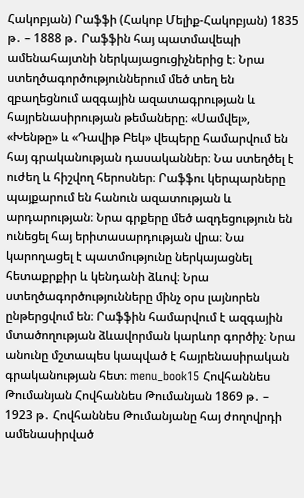Հակոբյան) Րաֆֆի (Հակոբ Մելիք-Հակոբյան) 1835 թ․ – 1888 թ․ Րաֆֆին հայ պատմավեպի ամենահայտնի ներկայացուցիչներից է։ Նրա ստեղծագործություններում մեծ տեղ են զբաղեցնում ազգային ազատագրության և հայրենասիրության թեմաները։ «Սամվել», «Խենթը» և «Դավիթ Բեկ» վեպերը համարվում են հայ գրականության դասականներ։ Նա ստեղծել է ուժեղ և հիշվող հերոսներ։ Րաֆֆու կերպարները պայքարում են հանուն ազատության և արդարության։ Նրա գրքերը մեծ ազդեցություն են ունեցել հայ երիտասարդության վրա։ Նա կարողացել է պատմությունը ներկայացնել հետաքրքիր և կենդանի ձևով։ Նրա ստեղծագործությունները մինչ օրս լայնորեն ընթերցվում են։ Րաֆֆին համարվում է ազգային մտածողության ձևավորման կարևոր գործիչ։ Նրա անունը մշտապես կապված է հայրենասիրական գրականության հետ։ menu_book15 Հովհաննես Թումանյան Հովհաննես Թումանյան 1869 թ․ – 1923 թ․ Հովհաննես Թումանյանը հայ ժողովրդի ամենասիրված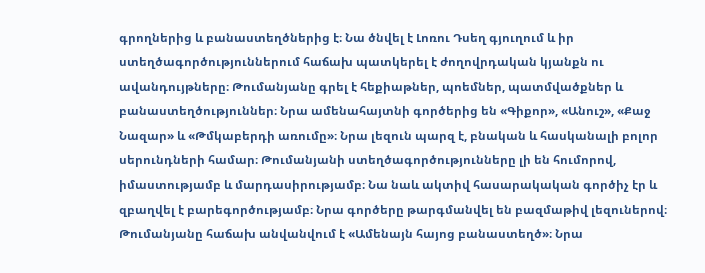գրողներից և բանաստեղծներից է։ Նա ծնվել է Լոռու Դսեղ գյուղում և իր ստեղծագործություններում հաճախ պատկերել է ժողովրդական կյանքն ու ավանդույթները։ Թումանյանը գրել է հեքիաթներ, պոեմներ, պատմվածքներ և բանաստեղծություններ։ Նրա ամենահայտնի գործերից են «Գիքոր», «Անուշ», «Քաջ Նազար» և «Թմկաբերդի առումը»։ Նրա լեզուն պարզ է, բնական և հասկանալի բոլոր սերունդների համար։ Թումանյանի ստեղծագործությունները լի են հումորով, իմաստությամբ և մարդասիրությամբ։ Նա նաև ակտիվ հասարակական գործիչ էր և զբաղվել է բարեգործությամբ։ Նրա գործերը թարգմանվել են բազմաթիվ լեզուներով։ Թումանյանը հաճախ անվանվում է «Ամենայն հայոց բանաստեղծ»։ Նրա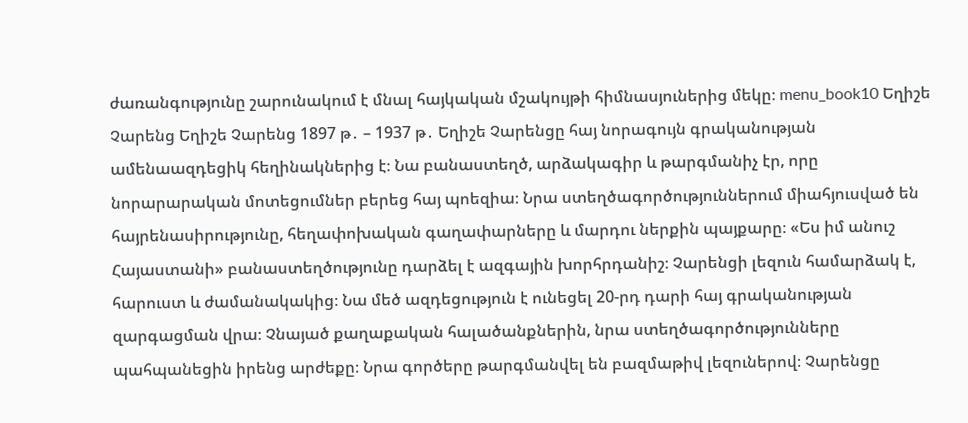ժառանգությունը շարունակում է մնալ հայկական մշակույթի հիմնասյուներից մեկը։ menu_book10 Եղիշե Չարենց Եղիշե Չարենց 1897 թ․ – 1937 թ․ Եղիշե Չարենցը հայ նորագույն գրականության ամենաազդեցիկ հեղինակներից է։ Նա բանաստեղծ, արձակագիր և թարգմանիչ էր, որը նորարարական մոտեցումներ բերեց հայ պոեզիա։ Նրա ստեղծագործություններում միահյուսված են հայրենասիրությունը, հեղափոխական գաղափարները և մարդու ներքին պայքարը։ «Ես իմ անուշ Հայաստանի» բանաստեղծությունը դարձել է ազգային խորհրդանիշ։ Չարենցի լեզուն համարձակ է, հարուստ և ժամանակակից։ Նա մեծ ազդեցություն է ունեցել 20-րդ դարի հայ գրականության զարգացման վրա։ Չնայած քաղաքական հալածանքներին, նրա ստեղծագործությունները պահպանեցին իրենց արժեքը։ Նրա գործերը թարգմանվել են բազմաթիվ լեզուներով։ Չարենցը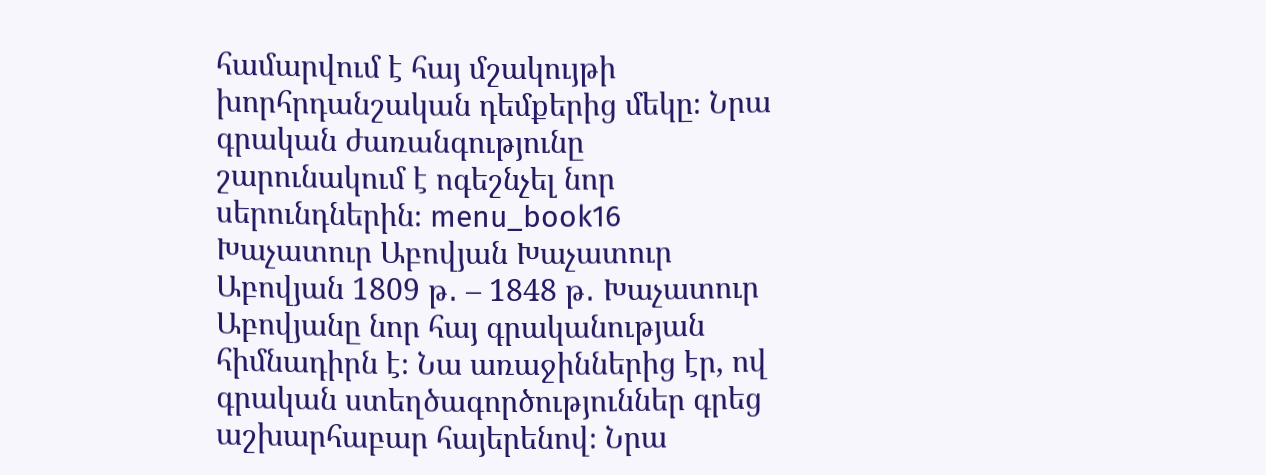համարվում է հայ մշակույթի խորհրդանշական դեմքերից մեկը։ Նրա գրական ժառանգությունը շարունակում է ոգեշնչել նոր սերունդներին։ menu_book16 Խաչատուր Աբովյան Խաչատուր Աբովյան 1809 թ․ – 1848 թ․ Խաչատուր Աբովյանը նոր հայ գրականության հիմնադիրն է։ Նա առաջիններից էր, ով գրական ստեղծագործություններ գրեց աշխարհաբար հայերենով։ Նրա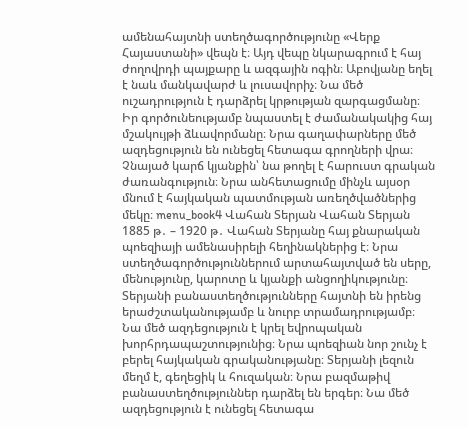ամենահայտնի ստեղծագործությունը «Վերք Հայաստանի» վեպն է։ Այդ վեպը նկարագրում է հայ ժողովրդի պայքարը և ազգային ոգին։ Աբովյանը եղել է նաև մանկավարժ և լուսավորիչ։ Նա մեծ ուշադրություն է դարձրել կրթության զարգացմանը։ Իր գործունեությամբ նպաստել է ժամանակակից հայ մշակույթի ձևավորմանը։ Նրա գաղափարները մեծ ազդեցություն են ունեցել հետագա գրողների վրա։ Չնայած կարճ կյանքին՝ նա թողել է հարուստ գրական ժառանգություն։ Նրա անհետացումը մինչև այսօր մնում է հայկական պատմության առեղծվածներից մեկը։ menu_book4 Վահան Տերյան Վահան Տերյան 1885 թ․ – 1920 թ․ Վահան Տերյանը հայ քնարական պոեզիայի ամենասիրելի հեղինակներից է։ Նրա ստեղծագործություններում արտահայտված են սերը, մենությունը, կարոտը և կյանքի անցողիկությունը։ Տերյանի բանաստեղծությունները հայտնի են իրենց երաժշտականությամբ և նուրբ տրամադրությամբ։ Նա մեծ ազդեցություն է կրել եվրոպական խորհրդապաշտությունից։ Նրա պոեզիան նոր շունչ է բերել հայկական գրականությանը։ Տերյանի լեզուն մեղմ է, գեղեցիկ և հուզական։ Նրա բազմաթիվ բանաստեղծություններ դարձել են երգեր։ Նա մեծ ազդեցություն է ունեցել հետագա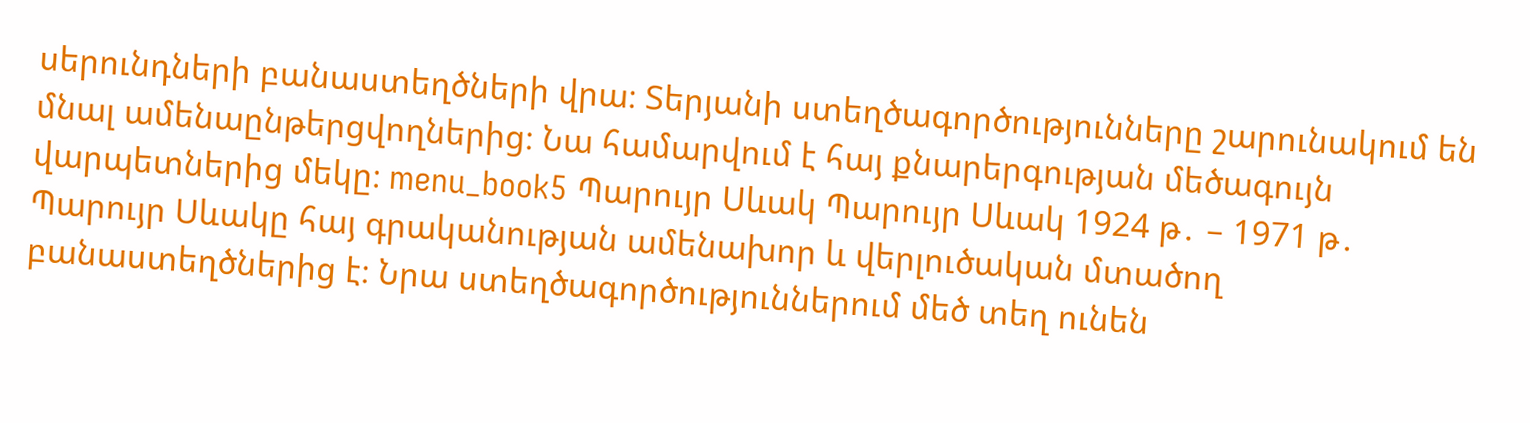սերունդների բանաստեղծների վրա։ Տերյանի ստեղծագործությունները շարունակում են մնալ ամենաընթերցվողներից։ Նա համարվում է հայ քնարերգության մեծագույն վարպետներից մեկը։ menu_book5 Պարույր Սևակ Պարույր Սևակ 1924 թ․ – 1971 թ․ Պարույր Սևակը հայ գրականության ամենախոր և վերլուծական մտածող բանաստեղծներից է։ Նրա ստեղծագործություններում մեծ տեղ ունեն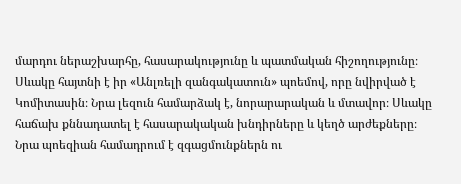մարդու ներաշխարհը, հասարակությունը և պատմական հիշողությունը։ Սևակը հայտնի է իր «Անլռելի զանգակատուն» պոեմով, որը նվիրված է Կոմիտասին։ Նրա լեզուն համարձակ է, նորարարական և մտավոր։ Սևակը հաճախ քննադատել է հասարակական խնդիրները և կեղծ արժեքները։ Նրա պոեզիան համադրում է զգացմունքներն ու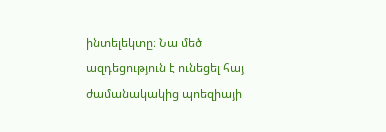ինտելեկտը։ Նա մեծ ազդեցություն է ունեցել հայ ժամանակակից պոեզիայի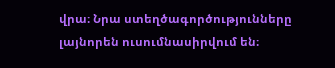վրա։ Նրա ստեղծագործությունները լայնորեն ուսումնասիրվում են։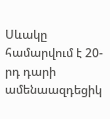Սևակը համարվում է 20-րդ դարի ամենաազդեցիկ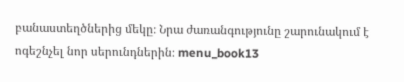բանաստեղծներից մեկը։ Նրա ժառանգությունը շարունակում է ոգեշնչել նոր սերունդներին։ menu_book13